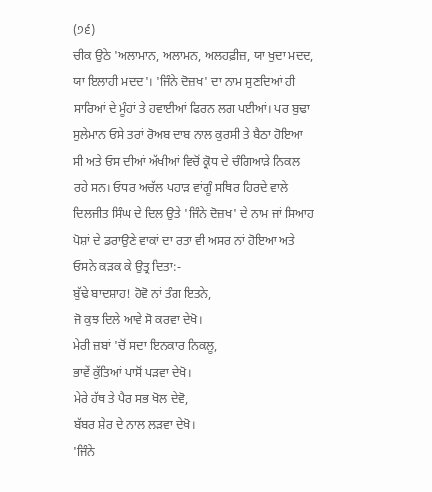(੭੬)
ਚੀਕ ਉਠੇ 'ਅਲਾਮਾਨ, ਅਲਾਮਨ, ਅਲਹਫ਼ੀਜ਼, ਯਾ ਖੁਦਾ ਮਦਦ, ਯਾ ਇਲਾਹੀ ਮਦਦ'। 'ਜਿੰਨੇ ਦੋਜ਼ਖ' ਦਾ ਨਾਮ ਸੁਣਦਿਆਂ ਹੀ ਸਾਰਿਆਂ ਦੇ ਮੂੰਹਾਂ ਤੇ ਹਵਾਈਆਂ ਫਿਰਨ ਲਗ ਪਈਆਂ। ਪਰ ਬੁਢਾ ਸੁਲੇਮਾਨ ਓਸੇ ਤਰਾਂ ਰੋਅਬ ਦਾਬ ਨਾਲ ਕੁਰਸੀ ਤੇ ਬੈਠਾ ਹੋਇਆ ਸੀ ਅਤੇ ਓਸ ਦੀਆਂ ਅੱਖੀਆਂ ਵਿਚੋਂ ਕ੍ਰੋਧ ਦੇ ਚੰਗਿਆੜੇ ਨਿਕਲ ਰਹੇ ਸਨ। ਓਧਰ ਅਚੱਲ ਪਹਾੜ ਵਾਂਗੂੰ ਸਥਿਰ ਹਿਰਦੇ ਵਾਲੇ ਦਿਲਜੀਤ ਸਿੰਘ ਦੇ ਦਿਲ ਉਤੇ 'ਜਿੰਨੇ ਦੋਜ਼ਖ' ਦੇ ਨਾਮ ਜਾਂ ਸਿਆਹ ਪੋਸ਼ਾਂ ਦੇ ਡਰਾਉਣੇ ਵਾਕਾਂ ਦਾ ਰਤਾ ਵੀ ਅਸਰ ਨਾਂ ਹੋਇਆ ਅਤੇ ਓਸਨੇ ਕੜਕ ਕੇ ਉਤ੍ਰ ਦਿਤਾ:-
ਬੁੱਢੇ ਬਾਦਸ਼ਾਹ! ਹੋਵੋ ਨਾਂ ਤੰਗ ਇਤਨੇ,
ਜੋ ਕੁਝ ਦਿਲੇ ਆਵੇ ਸੋ ਕਰਵਾ ਦੇਖੋ।
ਮੇਰੀ ਜ਼ਬਾਂ 'ਚੋਂ ਸਦਾ ਇਨਕਾਰ ਨਿਕਲੂ,
ਭਾਵੇਂ ਕੁੱਤਿਆਂ ਪਾਸੋਂ ਪੜਵਾ ਦੇਖੋ।
ਮੇਰੇ ਹੱਥ ਤੇ ਪੈਰ ਸਭ ਖੋਲ ਦੇਵੋ,
ਬੱਬਰ ਸ਼ੇਰ ਦੇ ਨਾਲ ਲੜਵਾ ਦੇਖੋ।
'ਜਿੰਨੇ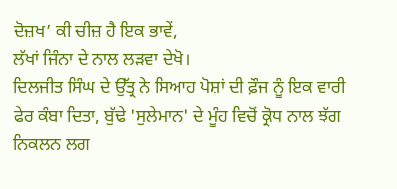ਦੋਜ਼ਖ’ ਕੀ ਚੀਜ਼ ਹੈ ਇਕ ਭਾਵੇਂ,
ਲੱਖਾਂ ਜਿੰਨਾ ਦੇ ਨਾਲ ਲੜਵਾ ਦੇਖੋ।
ਦਿਲਜੀਤ ਸਿੰਘ ਦੇ ਉੱਤ੍ਰ ਨੇ ਸਿਆਹ ਪੋਸ਼ਾਂ ਦੀ ਫ਼ੌਜ ਨੂੰ ਇਕ ਵਾਰੀ ਫੇਰ ਕੰਬਾ ਦਿਤਾ, ਬੁੱਢੇ 'ਸੁਲੇਮਾਨ' ਦੇ ਮੂੰਹ ਵਿਚੋਂ ਕ੍ਰੋਧ ਨਾਲ ਝੱਗ ਨਿਕਲਨ ਲਗ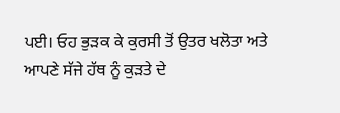ਪਈ। ਓਹ ਭੁੜਕ ਕੇ ਕੁਰਸੀ ਤੋਂ ਉਤਰ ਖਲੋਤਾ ਅਤੇ ਆਪਣੇ ਸੱਜੇ ਹੱਥ ਨੂੰ ਕੁੜਤੇ ਦੇ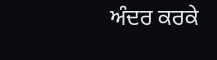ਅੰਦਰ ਕਰਕੇ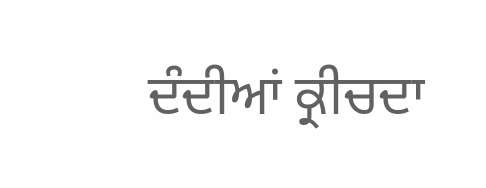ਦੰਦੀਆਂ ਕ੍ਰੀਚਦਾ